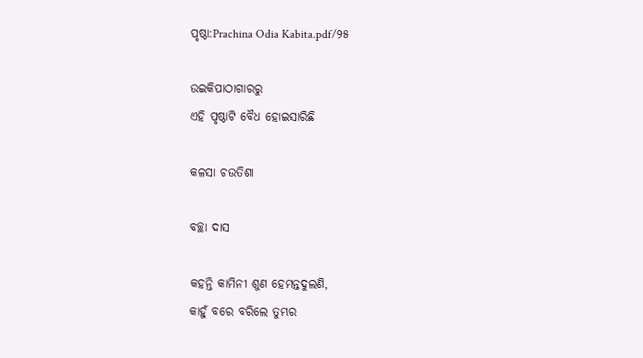ପୃଷ୍ଠା:Prachina Odia Kabita.pdf/୨୫

ଉଇକିପାଠାଗାର‌ରୁ
ଏହି ପୃଷ୍ଠାଟି ବୈଧ ହୋଇସାରିଛି

କଳସା ଚଉତିଶା

ବଚ୍ଛା ଦାସ

କ‌ହନ୍ତି କାମିନୀ ଶୁଣ ହେମନ୍ତଦୁଲଣି,
କାହୁଁ ବରେ ବରିଲେ ତୁମ୍ଭର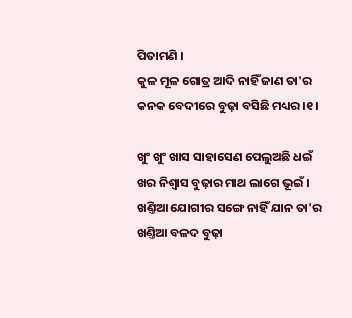ପିତାମଣି ।
କୁଳ ମୂଳ ଗୋତ୍ର ଆଦି ନାହିଁ ଜାଣ ତା'ର
କନ‌କ ବେଦୀରେ ବୁଢ଼ା ବସିଛି ମଧ୍ୟର ।୧।

ଖୁଂ ଖୁଂ ଖାସ ସାହାସେଣ ପେଲୁଅଛି ଧଇଁ
ଖର ନିଶ୍ୱାସ ବୁଢ଼ାର ମାଥ ଲାଗେ ଭୂଇଁ ।
ଖଣ୍ତିଆ ଯୋଗୀର ସଙ୍ଗେ ନାହିଁ ଯାନ ତା'ର
ଖଣ୍ତିଆ ବଳଦ ବୁଢ଼ା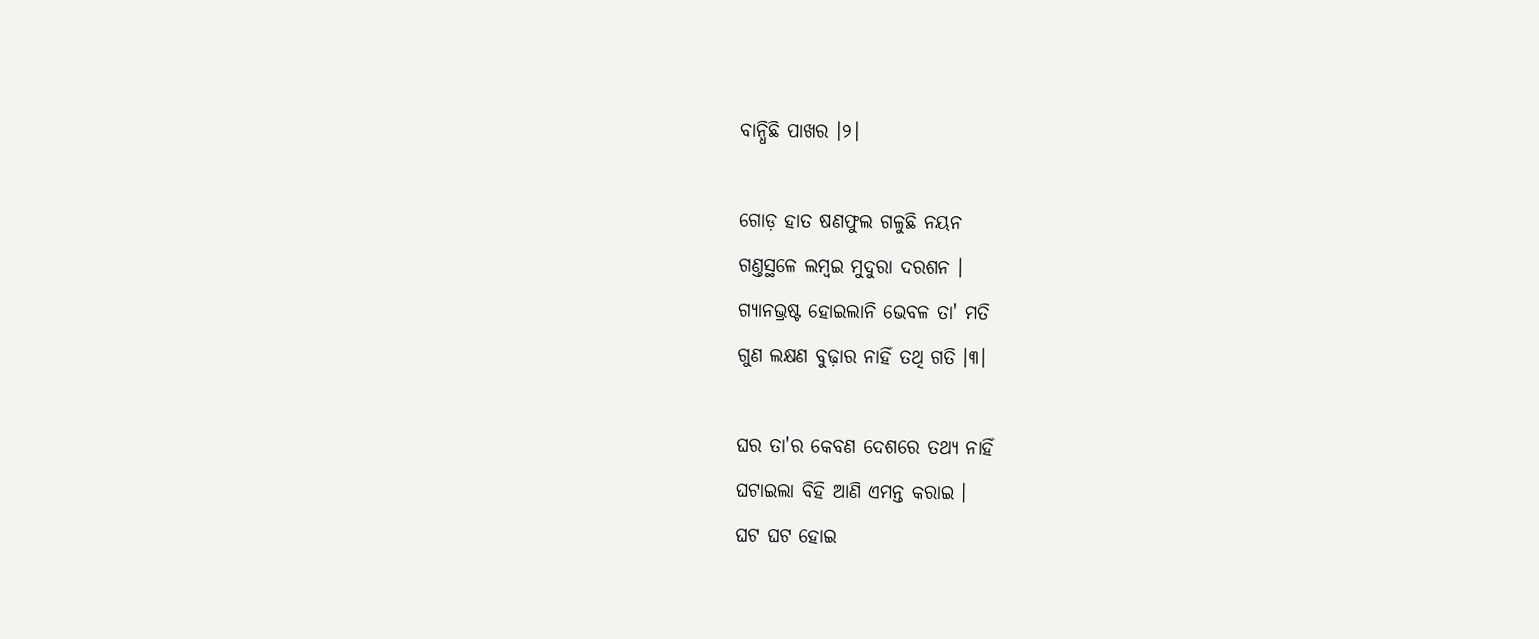ବାନ୍ଧିଛି ପାଖର ।୨।

ଗୋଡ଼ ହାତ ଷଣଫୁଲ ଗଳୁଛି ନୟନ
ଗଣ୍ତସ୍ଥଳେ ଲମ୍ବଇ ମୁଦୁରା ଦରଶନ ।
ଗ୍ୟାନଭ୍ରଷ୍ଟ ହୋଇଲାନି ଭେବଳ ତା' ମତି
ଗୁଣ ଲକ୍ଷଣ ବୁଢ଼ାର ନାହିଁ ତ‌ଥି ଗତି ।୩।

ଘର ତା'ର କେବଣ ଦେଶରେ ତ‌ଥ୍ୟ ନାହିଁ
ଘଟାଇଲା ବିହି ଆଣି ଏମନ୍ତ କରାଇ ।
ଘଟ ଘଟ ହୋଇ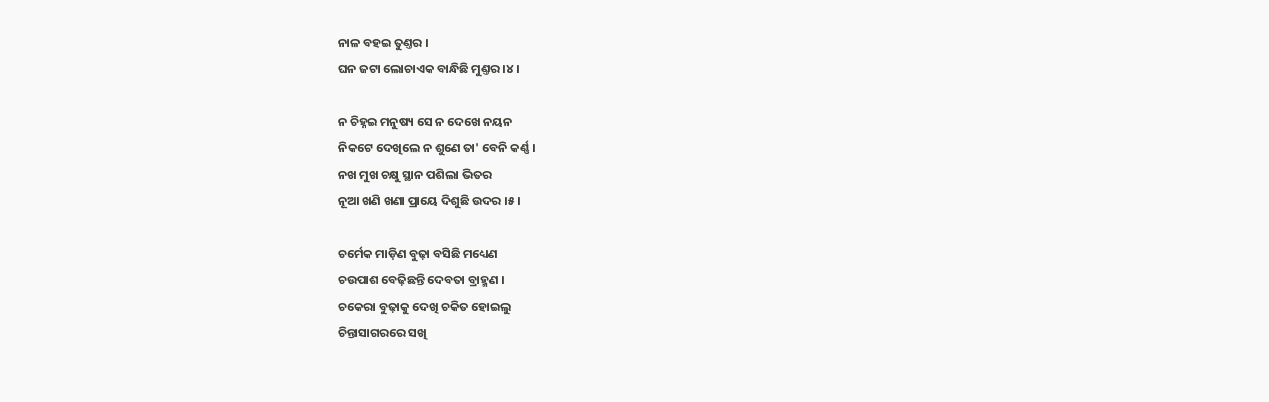ନାଳ ବ‌ହଇ ତୁଣ୍ତର ।
ଘନ ଜଟା ଲୋଚାଏକ ବାନ୍ଧିଛି ମୁଣ୍ତର ।୪।

ନ ଚିହ୍ନଇ ମନୁଷ୍ୟ ସେ ନ ଦେଖେ ନୟନ
ନିକଟେ ଦେଖିଲେ ନ ଶୁଣେ ତା' ବେନି କର୍ଣ୍ଣ ।
ନ‌ଖ ମୁଖ ଚକ୍ଷୁ ସ୍ଥାନ ପଶିଲା ଭିତର
ନୂଆ ଖଣି ଖଣା ପ୍ରାୟେ ଦିଶୁଛି ଉଦର ।୫।

ଚର୍ମେକ ମାଡ଼ିଣ ବୁଢ଼ା ବସିଛି ମଧ୍ୟେଣ
ଚଉପାଶ ବେଢ଼ିଛନ୍ତି ଦେବତା ବ୍ରାହ୍ମଣ ।
ଚକେରା ବୁଢ଼ାକୁ ଦେଖି ଚକିତ ହୋଇଲୁ
ଚିନ୍ତାସାଗରରେ ସଖି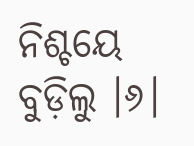ନିଶ୍ଚୟେ ବୁଡ଼ିଲୁ ।୬।